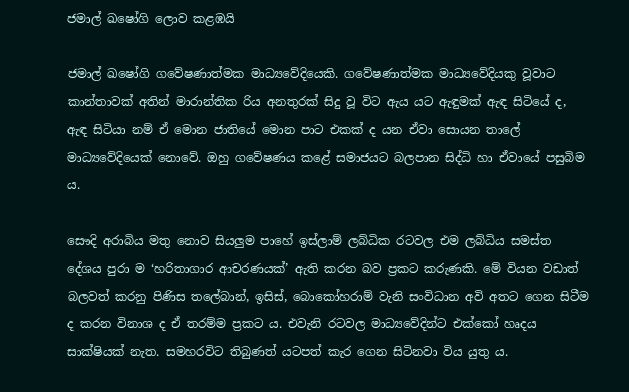ජමාල් ඛෂෝගි ලොව කළඹයි

ජමාල් ඛෂෝගි ගවේෂණාත්මක මාධ්‍යවේදියෙකි. ගවේෂණාත්මක මාධ්‍යවේදියකු වූවාට කාන්තාවක් අතින් මාරාන්තික රිය අනතුරක් සිදු වූ විට ඇය යට ඇඳුමක් ඇඳ සිටියේ ද, ඇඳ සිටියා නම් ඒ මොන ජාතියේ මොන පාට එකක් ද යන ඒවා සොයන තාලේ මාධ්‍යවේදියෙක් නොවේ. ඔහු ගවේෂණය කළේ සමාජයට බලපාන සිද්ධි හා ඒවායේ පසුබිම ය.

සෞදි අරාබිය මතු නොව සියලුම පාහේ ඉස්ලාම් ලබ්ධික රටවල එම ලබ්ධිය සමස්ත දේශය පුරා ම ‘හරිතාගාර ආචරණයක්’ ඇති කරන බව ප්‍රකට කරුණකි. මේ වියන වඩාත් බලවත් කරනු පිණිස තලේබාන්, ඉසිස්, බොකෝහරාම් වැනි සංවිධාන අවි අතට ගෙන සිටීම ද කරන විනාශ ද ඒ තරම්ම ප්‍රකට ය. එවැනි රටවල මාධ්‍යවේදින්ට එක්කෝ හෘදය සාක්ෂියක් නැත. සමහරවිට තිබුණත් යටපත් කැර ගෙන සිටිනවා විය යුතු ය.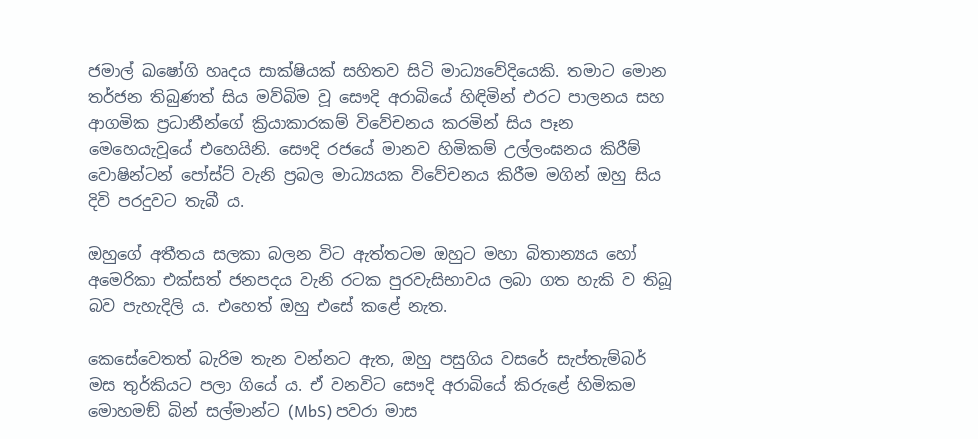ජමාල් ඛෂෝගි හෘදය සාක්ෂියක් සහිතව සිටි මාධ්‍යවේදියෙකි. තමාට මොන තර්ජන තිබුණත් සිය මව්බිම වූ සෞදි අරාබියේ හිඳිමින් එරට පාලනය සහ ආගමික ප්‍රධානීන්ගේ ක්‍රියාකාරකම් විවේචනය කරමින් සිය පෑන මෙහෙයැවූයේ එහෙයිනි. සෞදි රජයේ මානව හිමිකම් උල්ලංඝනය කිරීම් වොෂින්ටන් පෝස්ට් වැනි ප්‍රබල මාධ්‍යයක විවේචනය කිරීම මගින් ඔහු සිය දිවි පරදුවට තැබී ය.

ඔහුගේ අතීතය සලකා බලන විට ඇත්තටම ඔහුට මහා බිතාන්‍යය හෝ අමෙරිකා එක්සත් ජනපදය වැනි රටක පුරවැසිභාවය ලබා ගත හැකි ව තිබූ බව පැහැදිලි ය. එහෙත් ඔහු එසේ කළේ නැත.

කෙසේවෙතත් බැරිම තැන වන්නට ඇත, ඔහු පසුගිය වසරේ සැප්තැම්බර් මස තුර්කියට පලා ගියේ ය. ඒ වනවිට සෞදි අරාබියේ කිරුළේ හිමිකම මොහමඞ් බින් සල්මාන්ට (MbS) පවරා මාස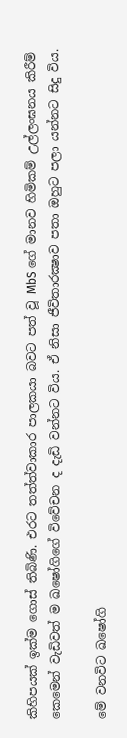කිහිපයක් ඉක්ම ගොස් තිබිණි. එරට තත්ත්වාකාර පාලකයා බවට පත් වූ MbS ගේ මානව හිමිකම් උල්ලංඝනය කිරීම් කෙමෙන් වැඩිවත් ම ඛෂෝගිගේ විවේචන ද දැඩි වන්නට විය. ඒ නිසා ජීවිතාරක්‍ෂාව පතා ඔහුට පලා යන්නට සිදු විය.

මේ වනවිට ඛෂෝගි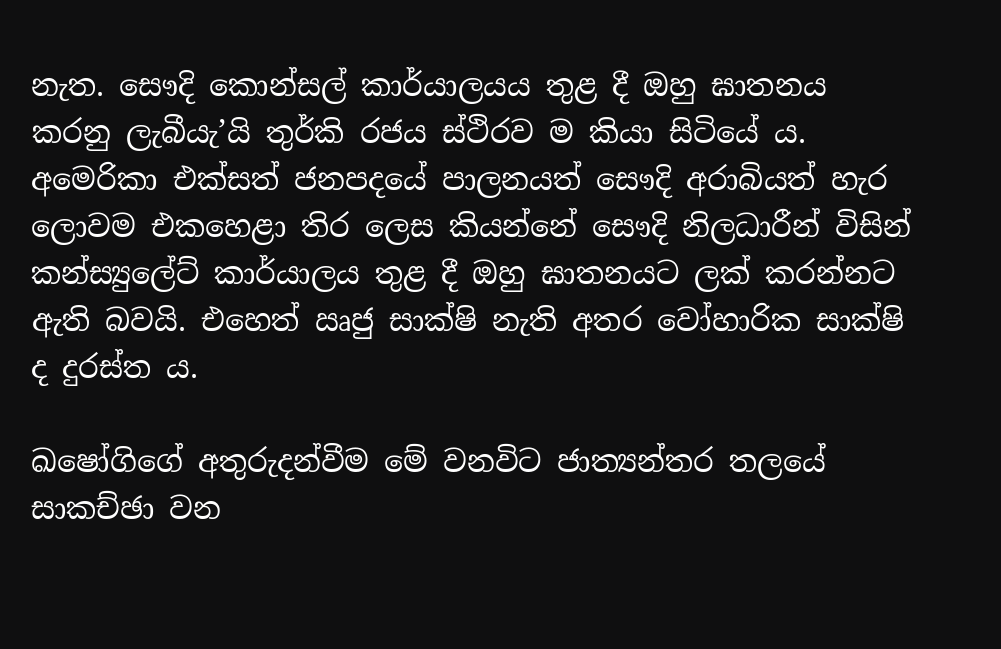නැත. සෞදි කොන්සල් කාර්යාලයය තුළ දී ඔහු ඝාතනය කරනු ලැබීයැ’යි තුර්කි රජය ස්ථිරව ම කියා සිටියේ ය. අමෙරිකා එක්සත් ජනපදයේ පාලනයත් සෞදි අරාබියත් හැර ලොවම එකහෙළා තිර ලෙස කියන්නේ සෞදි නිලධාරීන් විසින් කන්ස්‍යුලේට් කාර්යාලය තුළ දී ඔහු ඝාතනයට ලක් කරන්නට ඇති බවයි. එහෙත් ඍජු සාක්ෂි නැති අතර වෝහාරික සාක්ෂි ද දුරස්ත ය.

ඛෂෝගිගේ අතුරුදන්වීම මේ වනවිට ජාත්‍යන්තර තලයේ සාකච්ඡා වන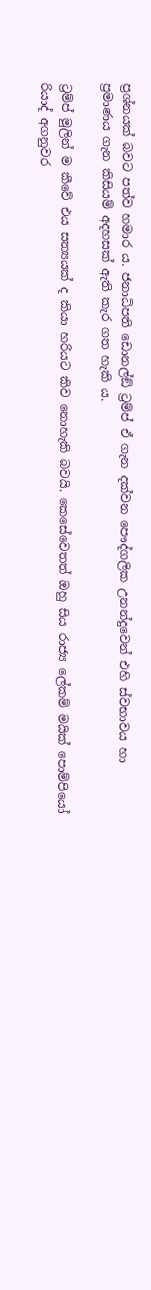ප්‍රශ්නයක් බවට පත්ව හමාර ය. ජනාධිපති ඩොනල්ඞ් ට්‍රම්ප් ඒ ගැන දක්වන පෞද්ගලික උනන්දුවෙන් එහි ස්වභාවය හා ප්‍රමාණය ගැන කිසියම් අදහසක් ඇති කැර ගත හැකි ය.

ට්‍රම්ප් මුලින් ම කීවේ එය සත්‍යයක් ද කියා හරියට කිව නොහැකි බවයි. කෙසේවෙතත් ඔහු සිය රාජ්‍ය ලේකම් මයික් පොම්පියෝ රියාද් අගනුවර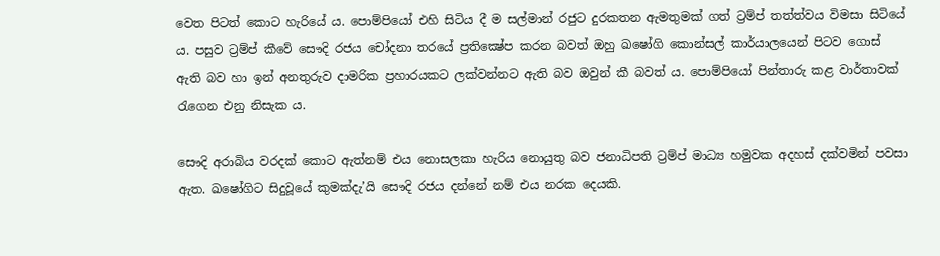වෙත පිටත් කොට හැරියේ ය. පොම්පියෝ එහි සිටිය දී ම සල්මාන් රජුට දුරකතන ඇමතුමක් ගත් ට්‍රම්ප් තත්ත්වය විමසා සිටියේ ය. පසුව ට්‍රම්ප් කීවේ සෞදි රජය චෝදනා තරයේ ප්‍රතික්‍ෂේප කරන බවත් ඔහු ඛෂෝගි කොන්සල් කාර්යාලයෙන් පිටව ගොස් ඇති බව හා ඉන් අනතුරුව දාමරික ප්‍රහාරයකට ලක්වන්නට ඇති බව ඔවුන් කී බවත් ය. පොම්පියෝ පින්තාරු කළ වාර්තාවක් රැගෙන එනු නිසැක ය.

සෞදි අරාබිය වරදක් කොට ඇත්නම් එය නොසලකා හැරිය නොයුතු බව ජනාධිපති ට්‍රම්ප් මාධ්‍ය හමුවක අදහස් දක්වමින් පවසා ඇත. ඛෂෝගිට සිදුවූයේ කුමක්දැ’යි සෞදි රජය දන්නේ නම් එය නරක දෙයකි.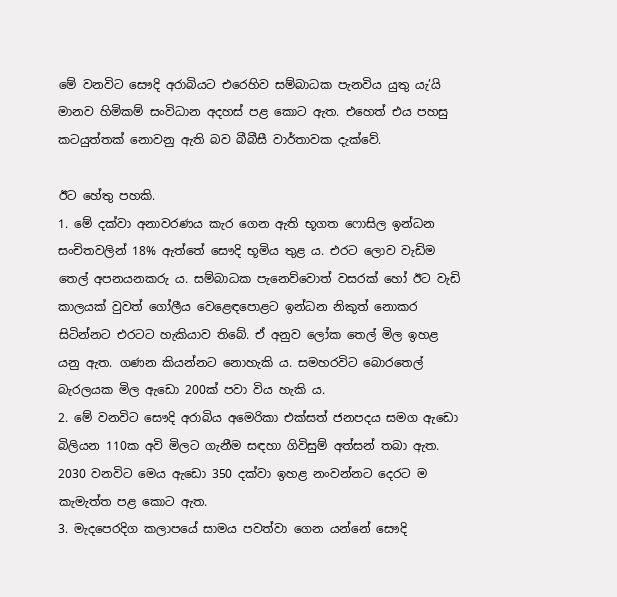මේ වනවිට සෞදි අරාබියට එරෙහිව සම්බාධක පැනවිය යුතු යැ’යි මානව හිමිකම් සංවිධාන අදහස් පළ කොට ඇත. එහෙත් එය පහසු කටයුත්තක් නොවනු ඇති බව බීබීසී වාර්තාවක දැක්වේ.

ඊට හේතු පහකි.
1. මේ දක්වා අනාවරණය කැර ගෙන ඇති භූගත ෆොසිල ඉන්ධන සංචිතවලින් 18% ඇත්තේ සෞදි භූමිය තුළ ය. එරට ලොව වැඩිම තෙල් අපනයනකරු ය. සම්බාධක පැනෙව්වොත් වසරක් හෝ ඊට වැඩි කාලයක් වුවත් ගෝලීය වෙළෙඳපොළට ඉන්ධන නිකුත් නොකර සිටින්නට එරටට හැකියාව තිබේ. ඒ අනුව ලෝක තෙල් මිල ඉහළ යනු ඇත. ගණන කියන්නට නොහැකි ය. සමහරවිට බොරතෙල් බැරලයක මිල ඇඩො 200ක් පවා විය හැකි ය.
2. මේ වනවිට සෞදි අරාබිය අමෙරිකා එක්සත් ජනපදය සමග ඇඩො බිලියන 110ක අවි මිලට ගැනීම සඳහා ගිවිසුම් අත්සන් තබා ඇත. 2030 වනවිට මෙය ඇඩො 350 දක්වා ඉහළ නංවන්නට දෙරට ම කැමැත්ත පළ කොට ඇත.
3. මැදපෙරදිග කලාපයේ සාමය පවත්වා ගෙන යන්නේ සෞදි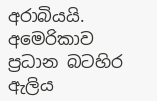අරාබියයි. අමෙරිකාව ප්‍රධාන බටහිර ඇලිය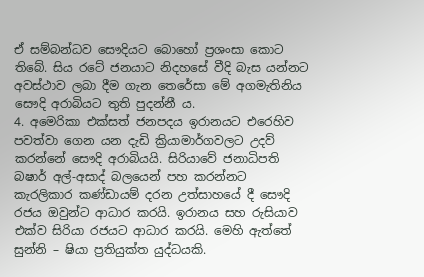ඒ සම්බන්ධව සෞදියට බොහෝ ප්‍රශංසා කොට තිබේ. සිය රටේ ජනයාට නිදහසේ වීදි බැස යන්නට අවස්ථාව ලබා දීම ගැන තෙරේසා මේ අගමැතිනිය සෞදි අරාබියට තුති පුදන්නී ය.
4. අමෙරිකා එක්සත් ජනපදය ඉරානයට එරෙහිව පවත්වා ගෙන යන දැඩි ක්‍රියාමාර්ගවලට උදව් කරන්නේ සෞදි අරාබියයි. සිරියාවේ ජනාධිපති බෂාර් අල්-අසාද් බලයෙන් පහ කරන්නට කැරලිකාර කණ්ඩායම් දරන උත්සාහයේ දී සෞදි රජය ඔවුන්ට ආධාර කරයි. ඉරානය සහ රුසියාව එක්ව සිරියා රජයට ආධාර කරයි. මෙහි ඇත්තේ සුන්නි – ෂියා ප්‍රතියුක්ත යුද්ධයකි.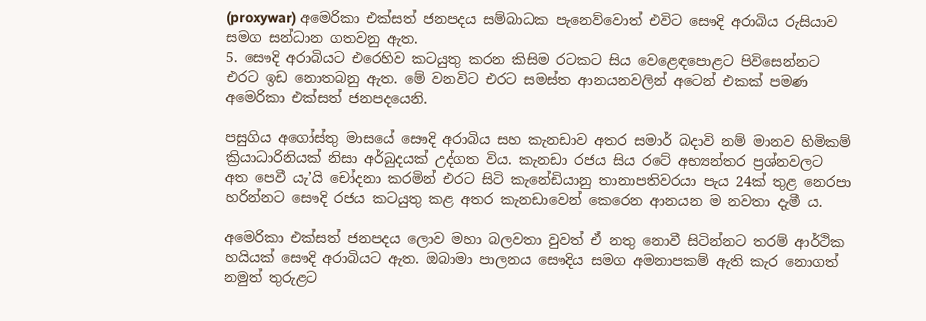(proxywar) අමෙරිකා එක්සත් ජනපදය සම්බාධක පැනෙව්වොත් එවිට සෞදි අරාබිය රුසියාව සමග සන්ධාන ගතවනු ඇත.
5. සෞදි අරාබියට එරෙහිව කටයුතු කරන කිසිම රටකට සිය වෙළෙඳපොළට පිවිසෙන්නට එරට ඉඩ නොතබනු ඇත. මේ වනවිට එරට සමස්ත ආනයනවලින් අටෙන් එකක් පමණ අමෙරිකා එක්සත් ජනපදයෙනි.

පසුගිය අගෝස්තු මාසයේ සෞදි අරාබිය සහ කැනඩාව අතර සමාර් බදාවි නම් මානව හිමිකම් ක්‍රියාධාරිනියක් නිසා අර්බුදයක් උද්ගත විය. කැනඩා රජය සිය රටේ අභ්‍යන්තර ප්‍රශ්නවලට අත පෙවී යැ’යි චෝදනා කරමින් එරට සිටි කැනේඩියානු තානාපතිවරයා පැය 24ක් තුළ නෙරපා හරින්නට සෞදි රජය කටයුතු කළ අතර කැනඩාවෙන් කෙරෙන ආනයන ම නවතා දැමී ය.

අමෙරිකා එක්සත් ජනපදය ලොව මහා බලවතා වුවත් ඒ නතු නොවී සිටින්නට තරම් ආර්ථික හයියක් සෞදි අරාබියට ඇත. ඔබාමා පාලනය සෞදිය සමග අමනාපකම් ඇති කැර නොගත් නමුත් තුරුළට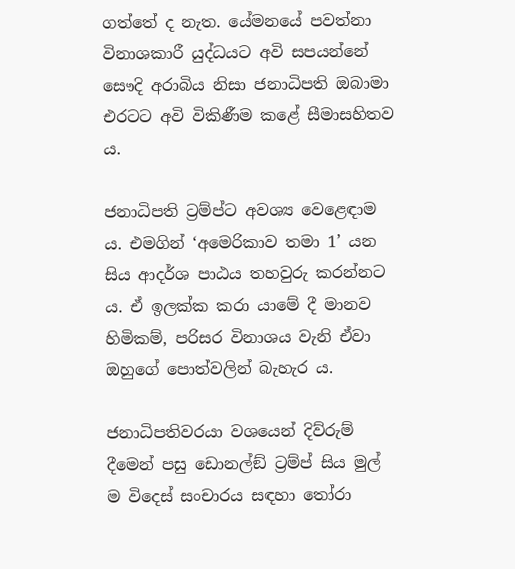ගත්තේ ද නැත. යේමනයේ පවත්නා විනාශකාරී යුද්ධයට අවි සපයන්නේ සෞදි අරාබිය නිසා ජනාධිපති ඔබාමා එරටට අවි විකිණීම කළේ සීමාසහිතව ය.

ජනාධිපති ට්‍රම්ප්ට අවශ්‍ය වෙළෙඳාම ය. එමගින් ‘අමෙරිකාව තමා 1’ යන සිය ආදර්ශ පාඨය තහවුරු කරන්නට ය. ඒ ඉලක්ක කරා යාමේ දී මානව හිමිකම්, පරිසර විනාශය වැනි ඒවා ඔහුගේ පොත්වලින් බැහැර ය.

ජනාධිපතිවරයා වශයෙන් දිව්රුම් දීමෙන් පසු ඩොනල්ඞ් ට්‍රම්ප් සිය මුල් ම විදෙස් සංචාරය සඳහා තෝරා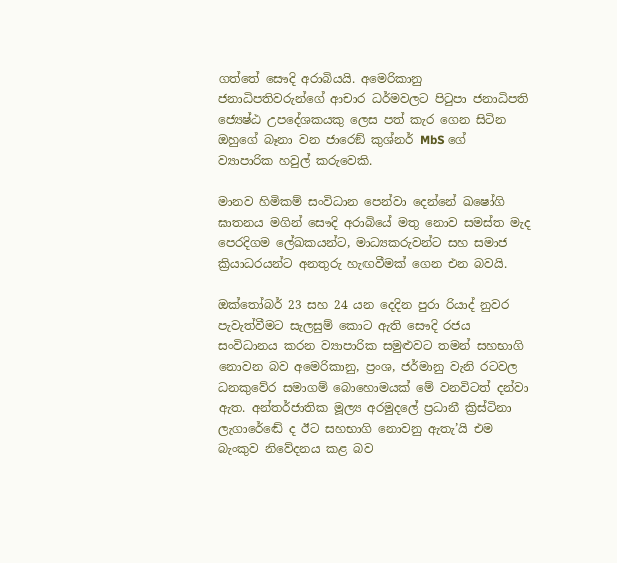ගත්තේ සෞදි අරාබියයි. අමෙරිකානු ජනාධිපතිවරුන්ගේ ආචාර ධර්මවලට පිටුපා ජනාධිපති ජ්‍යෙෂ්ඨ උපදේශකයකු ලෙස පත් කැර ගෙන සිටින ඔහුගේ බෑනා වන ජාරෙඞ් කුශ්නර් MbS ගේ ව්‍යාපාරික හවුල් කරුවෙකි.

මානව හිමිකම් සංවිධාන පෙන්වා දෙන්නේ ඛෂෝගි ඝාතනය මගින් සෞදි අරාබියේ මතු නොව සමස්ත මැද පෙරදිගම ලේඛකයන්ට, මාධ්‍යකරුවන්ට සහ සමාජ ක්‍රියාධරයන්ට අනතුරු හැඟවීමක් ගෙන එන බවයි.

ඔක්තෝබර් 23 සහ 24 යන දෙදින පුරා රියාද් නුවර පැවැත්වීමට සැලසුම් කොට ඇති සෞදි රජය සංවිධානය කරන ව්‍යාපාරික සමුළුවට තමන් සහභාගි නොවන බව අමෙරිකානු, ප්‍රංශ, ජර්මානු වැනි රටවල ධනකුවේර සමාගම් බොහොමයක් මේ වනවිටත් දන්වා ඇත. අන්තර්ජාතික මූල්‍ය අරමුදලේ ප්‍රධානී ක්‍රිස්ටිනා ලැගාරේඬේ ද ඊට සහභාගි නොවනු ඇතැ’යි එම බැංකුව නිවේදනය කළ බව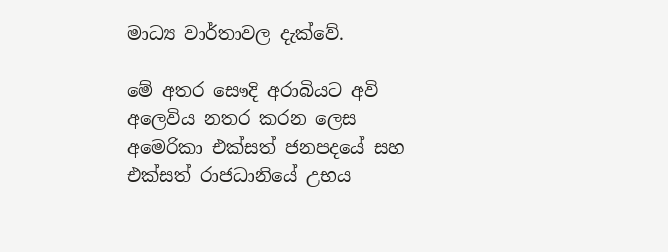මාධ්‍ය වාර්තාවල දැක්වේ.

මේ අතර සෞදි අරාබියට අවි අලෙවිය නතර කරන ලෙස අමෙරිකා එක්සත් ජනපදයේ සහ එක්සත් රාජධානියේ උභය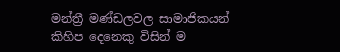මන්ත්‍රී මණ්ඩලවල සාමාජිකයන් කිහිප දෙනෙකු විසින් ම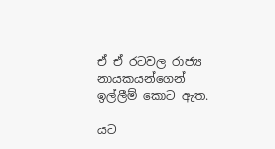ඒ ඒ රටවල රාජ්‍ය නායකයන්ගෙන් ඉල්ලීම් කොට ඇත.

යට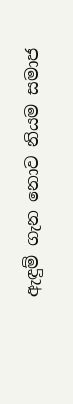ඇඳුම් ගැන නොව නියම සමාජ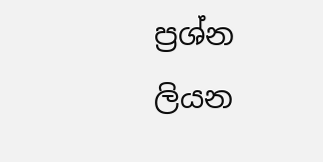ප්‍රශ්න ලියන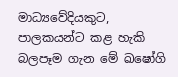මාධ්‍යවේදියකුට, පාලකයන්ට කළ හැකි බලපෑම ගැන මේ ඛෂෝගි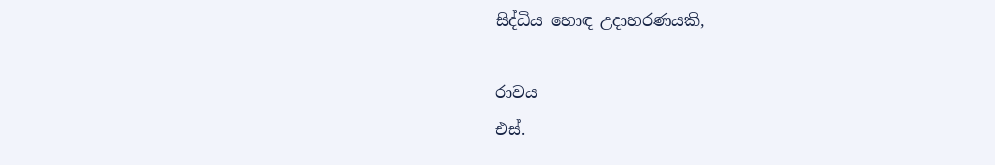සිද්ධිය හොඳ උදාහරණයකි,

රාවය
එස්.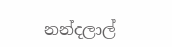නන්දලාල්